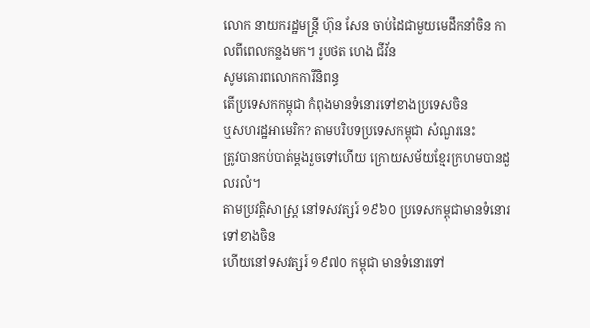លោក នាយករដ្ឋមន្ត្រី ហ៊ុន សែន ចាប់ដៃជាមួយមេដឹកនាំចិន កាលពីពេលកន្លងមក។ រូបថត ហេង ជីវ័ន
សូមគោរពលោកការីនិពន្ធ
តើប្រទេសកកម្ពុជា កំពុងមានទំនោរទៅខាងប្រទេសចិន
ឬសហរដ្ឋអាមេរិក? តាមបរិបទប្រទេសកម្ពុជា សំណួរនេះ
ត្រូវបានកប់បាត់ម្តងរួចទៅហើយ ក្រោយសម័យខ្មែរក្រហមបានដួលរលំ។
តាមប្រវត្តិសាស្ត្រ នៅទសវត្សរ៍ ១៩៦០ ប្រទេសកម្ពុជាមានទំនោរទៅខាងចិន
ហើយនៅទសវត្សរ៍ ១៩៧០ កម្ពុជា មានទំនោរទៅ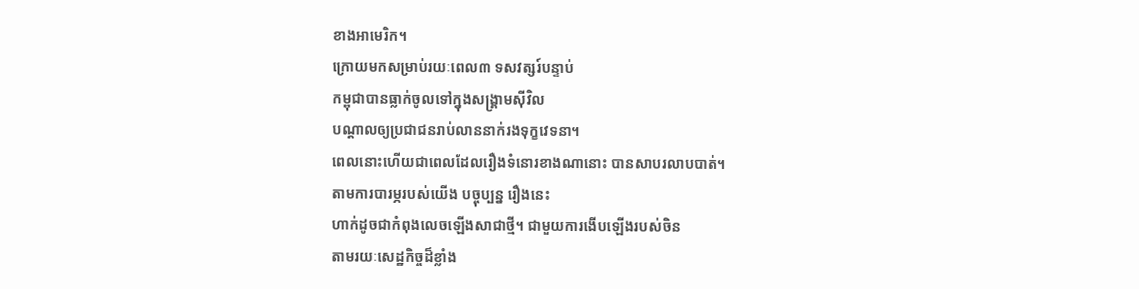ខាងអាមេរិក។
ក្រោយមកសម្រាប់រយៈពេល៣ ទសវត្សរ៍បន្ទាប់
កម្ពុជាបានធ្លាក់ចូលទៅក្នុងសង្គ្រាមស៊ីវិល
បណ្តាលឲ្យប្រជាជនរាប់លាននាក់រងទុក្ខវេទនា។
ពេលនោះហើយជាពេលដែលរឿងទំនោរខាងណានោះ បានសាបរលាបបាត់។
តាមការបារម្ភរបស់យើង បច្ចុប្បន្ន រឿងនេះ
ហាក់ដូចជាកំពុងលេចឡើងសាជាថ្មី។ ជាមួយការងើបឡើងរបស់ចិន
តាមរយៈសេដ្ឋកិច្ចដ៏ខ្លាំង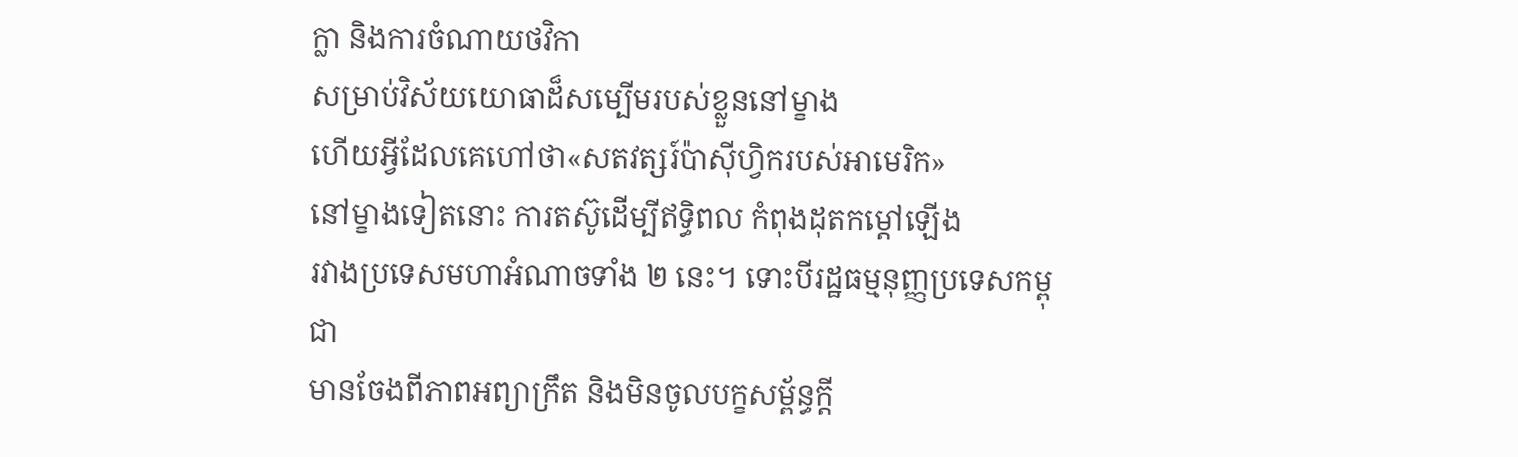ក្លា និងការចំណាយថវិកា
សម្រាប់វិស័យយោធាដ៏សម្បើមរបស់ខ្លួននៅម្ខាង
ហើយអ្វីដែលគេហៅថា«សតវត្សរ៍ប៉ាស៊ីហ្វិករបស់អាមេរិក»
នៅម្ខាងទៀតនោះ ការតស៊ូដើម្បីឥទ្ធិពល កំពុងដុតកម្តៅឡើង
រវាងប្រទេសមហាអំណាចទាំង ២ នេះ។ ទោះបីរដ្ឋធម្មនុញ្ញប្រទេសកម្ពុជា
មានចែងពីភាពអព្យាក្រឹត និងមិនចូលបក្ខសម្ព័ន្ធក្តី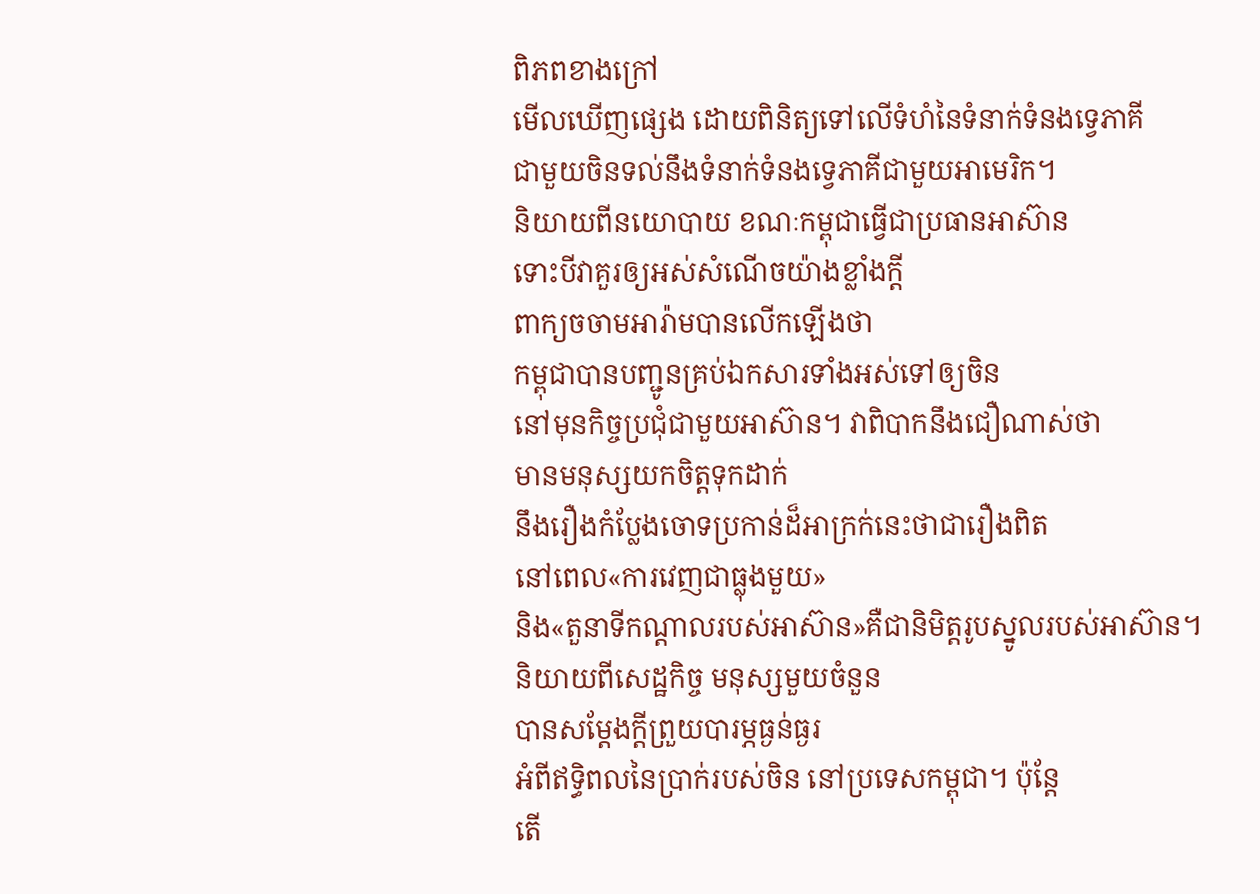ពិភពខាងក្រៅ
មើលឃើញផ្សេង ដោយពិនិត្យទៅលើទំហំនៃទំនាក់ទំនងទ្វេភាគី
ជាមួយចិនទល់នឹងទំនាក់ទំនងទ្វេភាគីជាមួយអាមេរិក។
និយាយពីនយោបាយ ខណៈកម្ពុជាធ្វើជាប្រធានអាស៊ាន
ទោះបីវាគួរឲ្យអស់សំណើចយ៉ាងខ្លាំងក្តី
ពាក្យចចាមអារ៉ាមបានលើកឡើងថា
កម្ពុជាបានបញ្ជូនគ្រប់ឯកសារទាំងអស់ទៅឲ្យចិន
នៅមុនកិច្ចប្រជុំជាមួយអាស៊ាន។ វាពិបាកនឹងជឿណាស់ថា
មានមនុស្សយកចិត្តទុកដាក់
នឹងរឿងកំប្លែងចោទប្រកាន់ដ៏អាក្រក់នេះថាជារឿងពិត
នៅពេល«ការវេញជាធ្លុងមួយ»
និង«តួនាទីកណ្តាលរបស់អាស៊ាន»គឺជានិមិត្តរូបស្នូលរបស់អាស៊ាន។
និយាយពីសេដ្ឋកិច្ច មនុស្សមួយចំនួន
បានសម្តែងក្តីព្រួយបារម្ភធ្ងន់ធ្ងរ
អំពីឥទ្ធិពលនៃប្រាក់របស់ចិន នៅប្រទេសកម្ពុជា។ ប៉ុន្តែ
តើ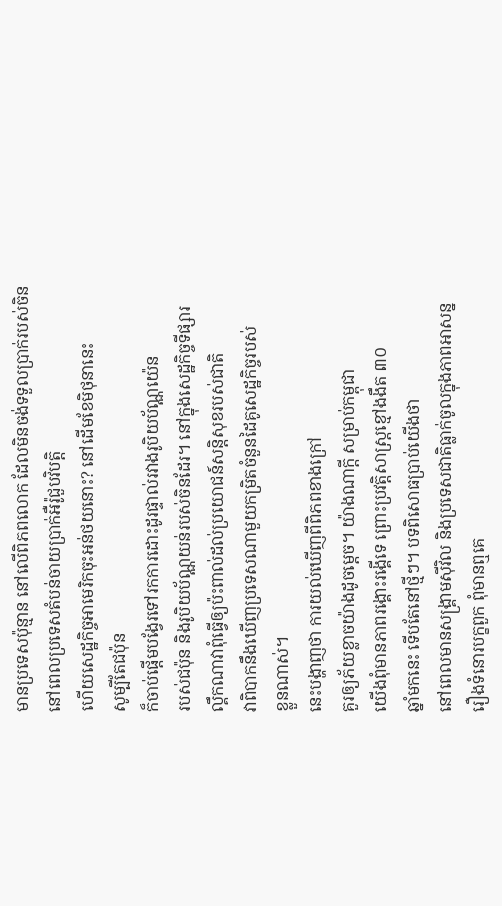មានប្រទេសប៉ុន្មាន នៅលើពិភពលោក ដែលមិនចង់ទទួលប្រាក់របស់ចិន
នៅពេលប្រទេសតំបន់ចាយប្រាក់អឺរ៉ូជួបវិបត្តិ
ហើយសេដ្ឋកិច្ចអាមេរិកចុះអន់ថយនោះ? នៅដើមខែមិថុនានេះ
សូម្បីតែជប៉ុន
ក៏ចាប់ផ្តើមបង្វែរទៅរកការដោះដូរផ្ទាល់រវាងរូបិយប័ណ្ណយ៉េន
របស់ជប៉ុន និងរូបិយប័ណ្ណយន់របស់ចិនដែរ។ នៅក្នុងសេដ្ឋកិច្ចទីផ្សារ
ល្គឹកណាវាពុំធ្វើឲ្យប៉ះពាល់ដល់ប្រយោជន៍សន្តិសុខរបស់ជាតិ
វាពិបាកនឹងឃើញប្រទេសណាមួយកម្រិតចំនួនដៃគូសេដ្ឋកិច្ចរបស់
ខ្លួនណាស់។
នេះបង្ហាញថា ការយល់ឃើញពីពិភពខាងក្រៅ
គួរឲ្យភ័យខ្លាចយ៉ាងដូចម្តេច។ យ៉ាងណាក្តី សម្រាប់កម្ពុជា
យើងពុំមានភាពរង្គោះរង្គើទេ ព្រោះប្រវត្តិសាស្ត្រខ្មៅងងឹត ៣០
ឆ្នាំមកនេះ ទើបតែនៅថ្មីៗ។ បទពិសោធប្រាប់យើងថា
នៅពេលមានសង្គ្រាមស៊ីវិល និងប្រទេសជាតិធ្លាក់ចូលក្នុងភាពអាសន្ន
រឿងទំនោរបក្ខពួក ពុំមានឮគេ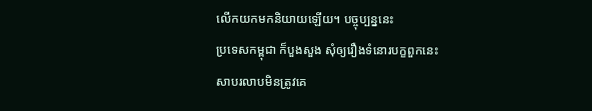លើកយកមកនិយាយឡើយ។ បច្ចុប្បន្ននេះ
ប្រទេសកម្ពុជា ក៏បួងសួង សុំឲ្យរឿងទំនោរបក្ខពួកនេះ
សាបរលាបមិនត្រូវគេ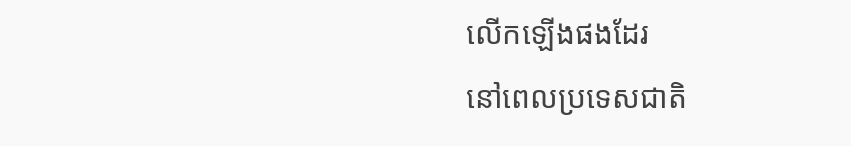លើកឡើងផងដែរ
នៅពេលប្រទេសជាតិ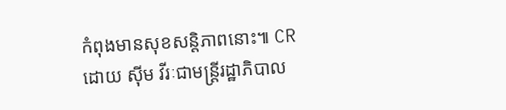កំពុងមានសុខសន្តិភាពនោះ៕ CR
ដោយ ស៊ីម វីរៈជាមន្ត្រីរដ្ឋាភិបាល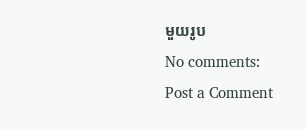មួយរូប
No comments:
Post a Comment